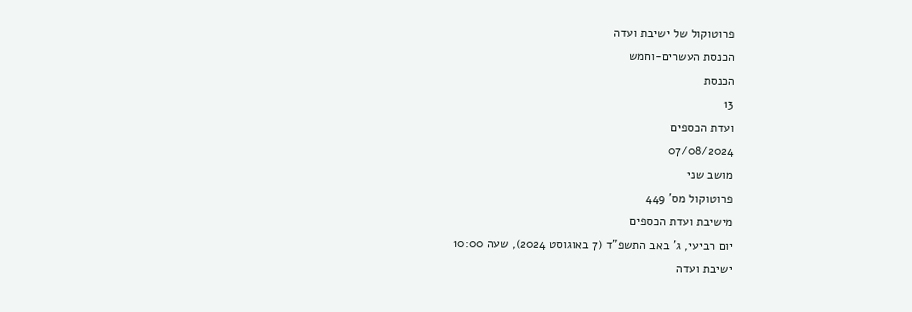פרוטוקול של ישיבת ועדה
הכנסת העשרים-וחמש
הכנסת
13
ועדת הכספים
07/08/2024
מושב שני
פרוטוקול מס' 449
מישיבת ועדת הכספים
יום רביעי, ג' באב התשפ"ד (7 באוגוסט 2024), שעה 10:00
ישיבת ועדה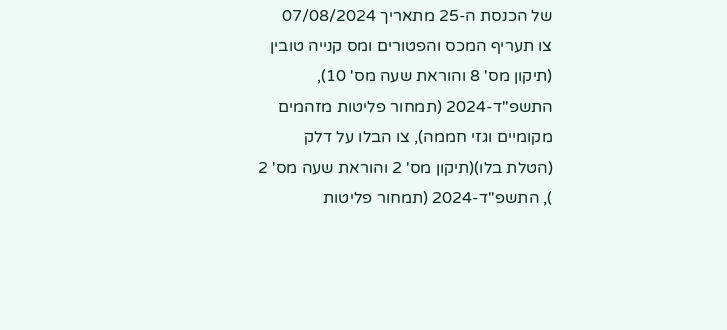של הכנסת ה-25 מתאריך 07/08/2024
צו תעריף המכס והפטורים ומס קנייה טובין (תיקון מס' 8 והוראת שעה מס' 10), התשפ"ד-2024 (תמחור פליטות מזהמים מקומיים וגזי חממה), צו הבלו על דלק (הטלת בלו)(תיקון מס' 2 והוראת שעה מס' 2 ), התשפ"ד-2024 (תמחור פליטות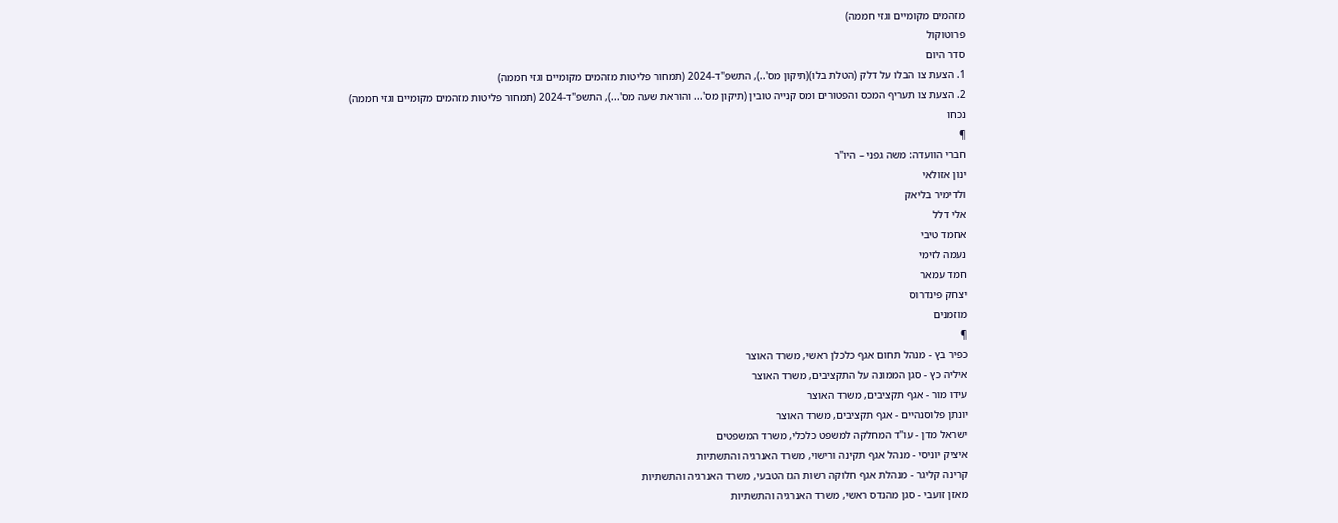מזהמים מקומיים וגזי חממה)
פרוטוקול
סדר היום
1. הצעת צו הבלו על דלק (הטלת בלו)(תיקון מס'..), התשפ"ד-2024 (תמחור פליטות מזהמים מקומיים וגזי חממה)
2. הצעת צו תעריף המכס והפטורים ומס קנייה טובין (תיקון מס'... והוראת שעה מס'...), התשפ"ד-2024 (תמחור פליטות מזהמים מקומיים וגזי חממה)
נכחו
¶
חברי הוועדה: משה גפני – היו"ר
ינון אזולאי
ולדימיר בליאק
אלי דלל
אחמד טיבי
נעמה לזימי
חמד עמאר
יצחק פינדרוס
מוזמנים
¶
כפיר בץ - מנהל תחום אגף כלכלן ראשי, משרד האוצר
איליה כץ - סגן הממונה על התקציבים, משרד האוצר
עידו מור - אגף תקציבים, משרד האוצר
יונתן פלוסנהיים - אגף תקציבים, משרד האוצר
ישראל מדן - עו"ד המחלקה למשפט כלכלי, משרד המשפטים
איציק יוניסי - מנהל אגף תקינה ורישוי, משרד האנרגיה והתשתיות
קרינה קליגר - מנהלת אגף חלוקה רשות הגז הטבעי, משרד האנרגיה והתשתיות
מאזן זועבי - סגן מהנדס ראשי, משרד האנרגיה והתשתיות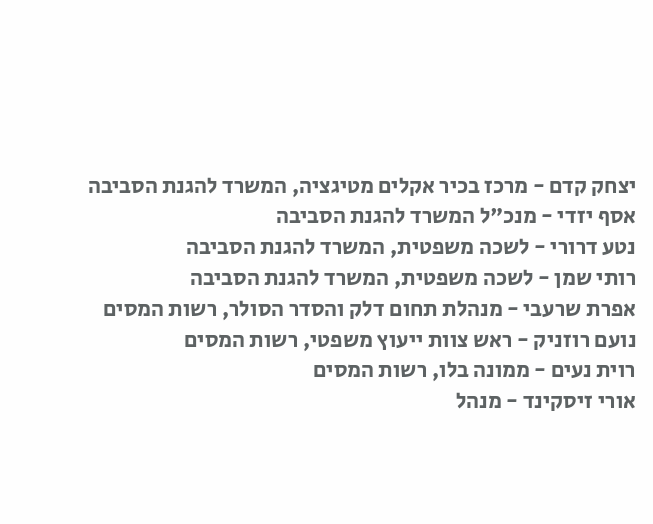יצחק קדם - מרכז בכיר אקלים מטיגציה, המשרד להגנת הסביבה
אסף יזדי - מנכ"ל המשרד להגנת הסביבה
נטע דרורי - לשכה משפטית, המשרד להגנת הסביבה
רותי שמן - לשכה משפטית, המשרד להגנת הסביבה
אפרת שרעבי - מנהלת תחום דלק והסדר הסולר, רשות המסים
נועם רוזניק - ראש צוות ייעוץ משפטי, רשות המסים
רוית נעים - ממונה בלו, רשות המסים
אורי זיסקינד - מנהל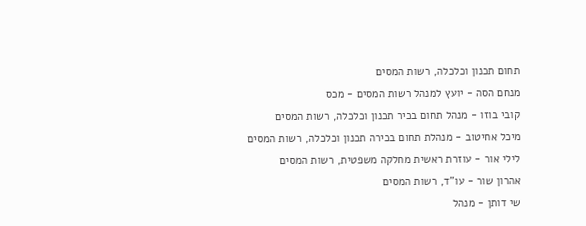תחום תכנון וכלכלה, רשות המסים
מנחם הסה - יועץ למנהל רשות המסים - מכס
קובי בוזו - מנהל תחום בכיר תכנון וכלכלה, רשות המסים
מיכל אחיטוב - מנהלת תחום בכירה תכנון וכלכלה, רשות המסים
לילי אור - עוזרת ראשית מחלקה משפטית, רשות המסים
אהרון שור - עו"ד, רשות המסים
שי דותן - מנהל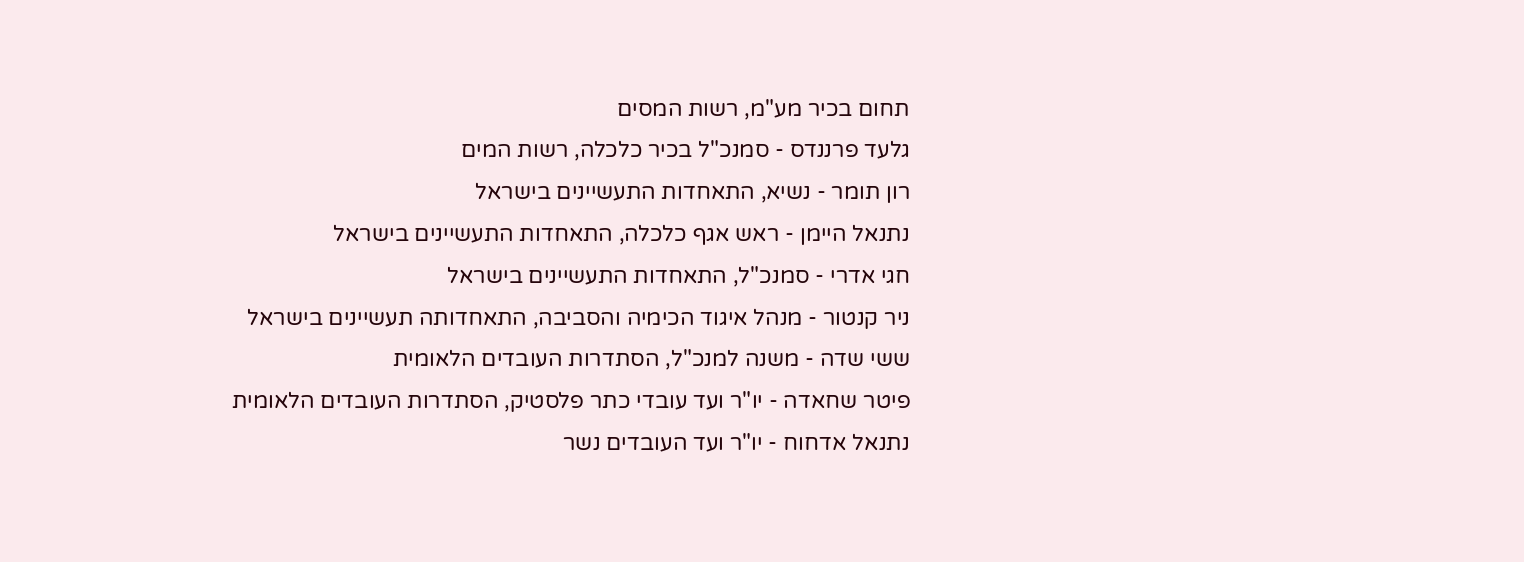תחום בכיר מע"מ, רשות המסים
גלעד פרננדס - סמנכ"ל בכיר כלכלה, רשות המים
רון תומר - נשיא, התאחדות התעשיינים בישראל
נתנאל היימן - ראש אגף כלכלה, התאחדות התעשיינים בישראל
חגי אדרי - סמנכ"ל, התאחדות התעשיינים בישראל
ניר קנטור - מנהל איגוד הכימיה והסביבה, התאחדותה תעשיינים בישראל
ששי שדה - משנה למנכ"ל, הסתדרות העובדים הלאומית
פיטר שחאדה - יו"ר ועד עובדי כתר פלסטיק, הסתדרות העובדים הלאומית
נתנאל אדחוח - יו"ר ועד העובדים נשר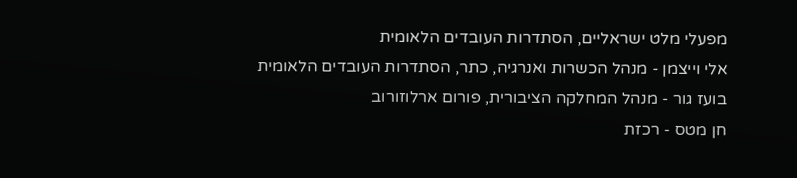מפעלי מלט ישראליים, הסתדרות העובדים הלאומית
אלי וייצמן - מנהל הכשרות ואנרגיה, כתר, הסתדרות העובדים הלאומית
בועז גור - מנהל המחלקה הציבורית, פורום ארלוזורוב
חן מטס - רכזת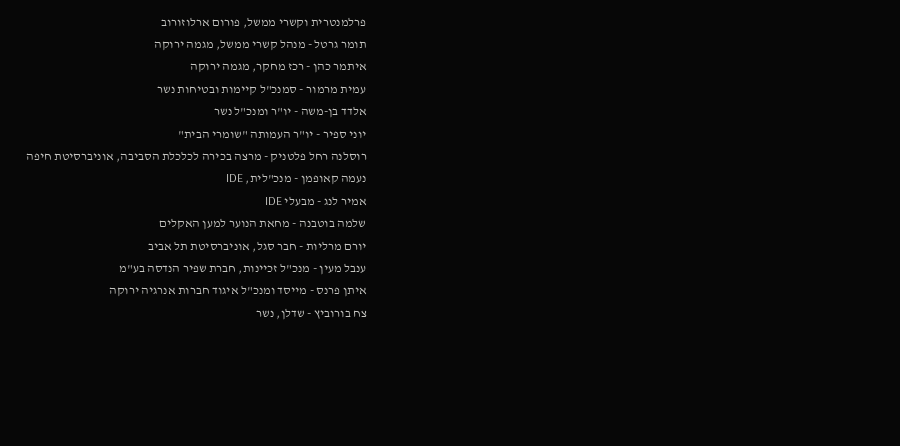פרלמנטרית וקשרי ממשל, פורום ארלוזורוב
תומר גרטל - מנהל קשרי ממשל, מגמה ירוקה
איתמר כהן - רכז מחקר, מגמה ירוקה
עמית מרמור - סמנכ"ל קיימות ובטיחות נשר
אלדד בן-משה - יו"ר ומנכ"ל נשר
יוני ספיר - יו"ר העמותה "שומרי הבית"
רוסלנה רחל פלטניק - מרצה בכירה לכלכלת הסביבה, אוניברסיטת חיפה
נעמה קאופמן - מנכ"לית, IDE
אמיר לנג - מבעלי IDE
שלמה בוטבנה - מחאת הנוער למען האקלים
יורם מרליות - חבר סגל, אוניברסיטת תל אביב
ענבל מעין - מנכ"ל זכיינות, חברת שפיר הנדסה בע"מ
איתן פרנס - מייסד ומנכ"ל איגוד חברות אנרגיה ירוקה
צח בורוביץ - שדלן, נשר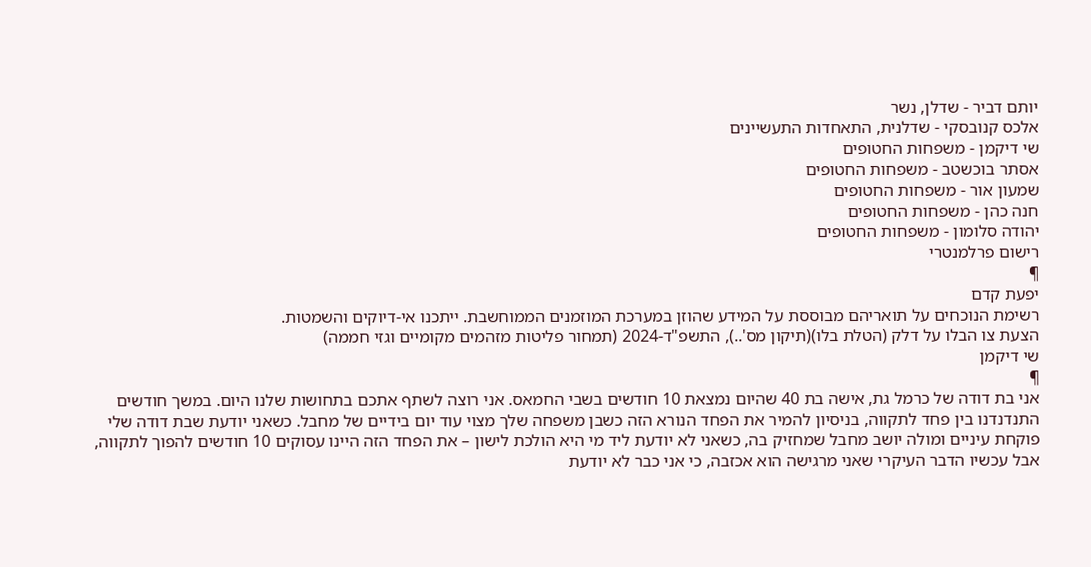יותם דביר - שדלן, נשר
אלכס קנובסקי - שדלנית, התאחדות התעשיינים
שי דיקמן - משפחות החטופים
אסתר בוכשטב - משפחות החטופים
שמעון אור - משפחות החטופים
חנה כהן - משפחות החטופים
יהודה סלומון - משפחות החטופים
רישום פרלמנטרי
¶
יפעת קדם
רשימת הנוכחים על תואריהם מבוססת על המידע שהוזן במערכת המוזמנים הממוחשבת. ייתכנו אי-דיוקים והשמטות.
הצעת צו הבלו על דלק (הטלת בלו)(תיקון מס'..), התשפ"ד-2024 (תמחור פליטות מזהמים מקומיים וגזי חממה)
שי דיקמן
¶
אני בת דודה של כרמל גת, אישה בת 40 שהיום נמצאת 10 חודשים בשבי החמאס. אני רוצה לשתף אתכם בתחושות שלנו היום. במשך חודשים התנדנדנו בין פחד לתקווה, בניסיון להמיר את הפחד הנורא הזה כשבן משפחה שלך מצוי עוד יום בידיים של מחבל. כשאני יודעת שבת דודה שלי פוקחת עיניים ומולה יושב מחבל שמחזיק בה, כשאני לא יודעת ליד מי היא הולכת לישון – את הפחד הזה היינו עסוקים 10 חודשים להפוך לתקווה, אבל עכשיו הדבר העיקרי שאני מרגישה הוא אכזבה, כי אני כבר לא יודעת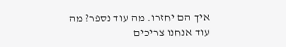איך הם יחזרו. מה עוד נספר? מה עוד אנחנו צריכים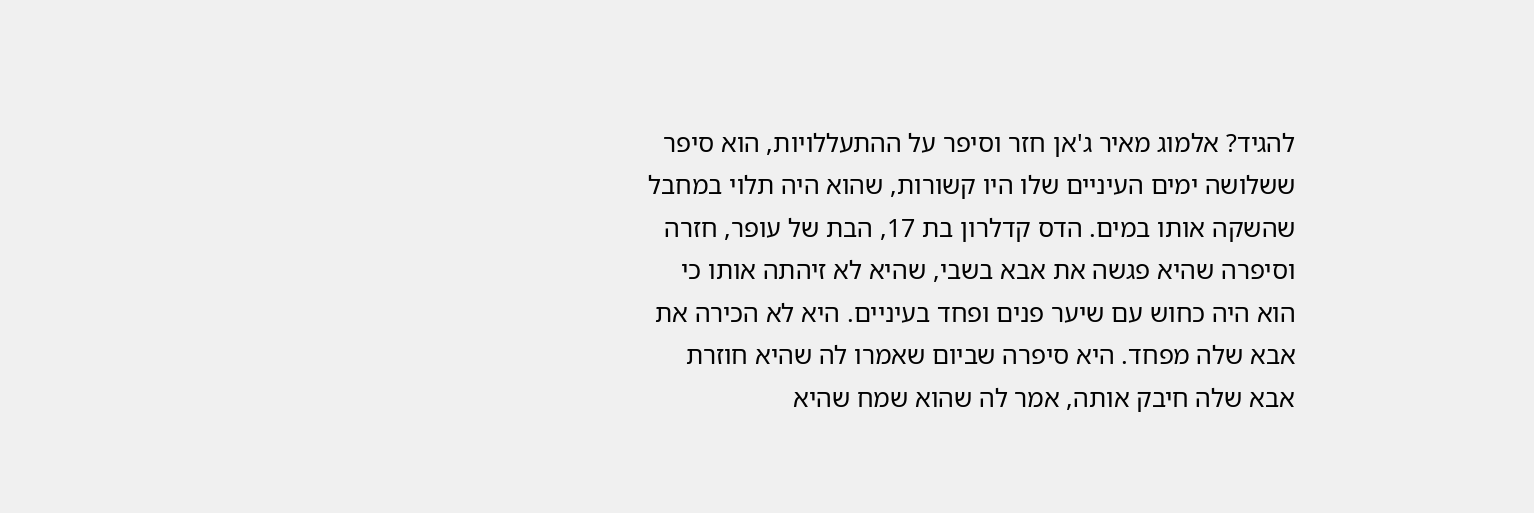להגיד? אלמוג מאיר ג'אן חזר וסיפר על ההתעללויות, הוא סיפר ששלושה ימים העיניים שלו היו קשורות, שהוא היה תלוי במחבל שהשקה אותו במים. הדס קדלרון בת 17, הבת של עופר, חזרה וסיפרה שהיא פגשה את אבא בשבי, שהיא לא זיהתה אותו כי הוא היה כחוש עם שיער פנים ופחד בעיניים. היא לא הכירה את אבא שלה מפחד. היא סיפרה שביום שאמרו לה שהיא חוזרת אבא שלה חיבק אותה, אמר לה שהוא שמח שהיא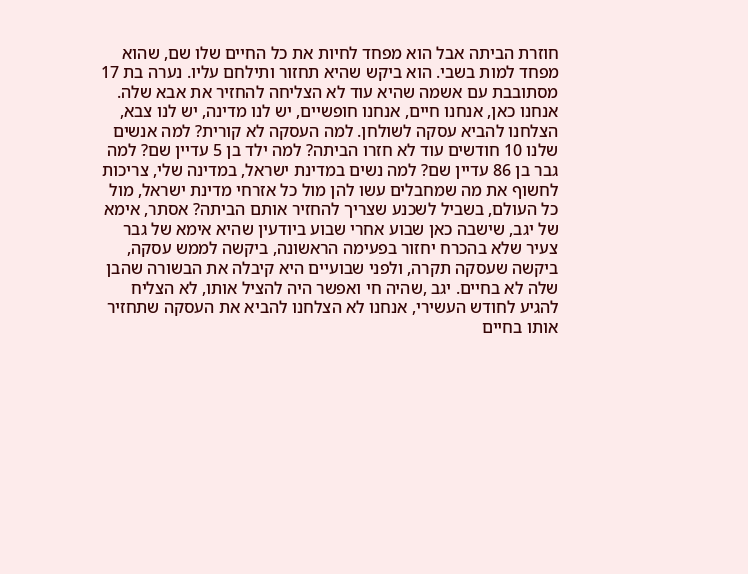חוזרת הביתה אבל הוא מפחד לחיות את כל החיים שלו שם, שהוא מפחד למות בשבי. הוא ביקש שהיא תחזור ותילחם עליו. נערה בת 17 מסתובבת עם אשמה שהיא עוד לא הצליחה להחזיר את אבא שלה.
אנחנו כאן, אנחנו חיים, אנחנו חופשיים, יש לנו מדינה, יש לנו צבא, הצלחנו להביא עסקה לשולחן. למה העסקה לא קורית? למה אנשים שלנו 10 חודשים עוד לא חזרו הביתה? למה ילד בן 5 עדיין שם? למה גבר בן 86 עדיין שם? למה נשים במדינת ישראל, במדינה שלי, צריכות לחשוף את מה שמחבלים עשו להן מול כל אזרחי מדינת ישראל, מול כל העולם, בשביל לשכנע שצריך להחזיר אותם הביתה? אסתר, אימא של יגב, שישבה כאן שבוע אחרי שבוע ביודעין שהיא אימא של גבר צעיר שלא בהכרח יחזור בפעימה הראשונה, ביקשה לממש עסקה, ביקשה שעסקה תקרה, ולפני שבועיים היא קיבלה את הבשורה שהבן שלה לא בחיים. יגב ,שהיה חי ואפשר היה להציל אותו, לא הצליח להגיע לחודש העשירי, אנחנו לא הצלחנו להביא את העסקה שתחזיר אותו בחיים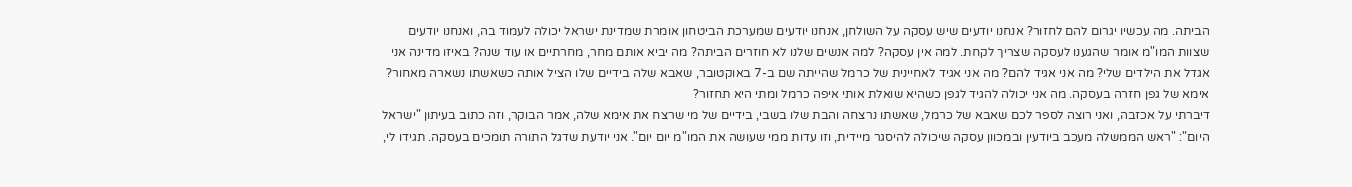הביתה. מה עכשיו יגרום להם לחזור? אנחנו יודעים שיש עסקה על השולחן, אנחנו יודעים שמערכת הביטחון אומרת שמדינת ישראל יכולה לעמוד בה, ואנחנו יודעים שצוות המו"מ אומר שהגענו לעסקה שצריך לקחת. למה אין עסקה? למה אנשים שלנו לא חוזרים הביתה? מה יביא אותם מחר, מחרתיים או עוד שנה? באיזו מדינה אני אגדל את הילדים שלי? מה אני אגיד להם? מה אני אגיד לאחיינית של כרמל שהייתה שם ב-7 באוקטובר, שאבא שלה בידיים שלו הציל אותה כשאשתו נשארה מאחור? אימא של גפן חזרה בעסקה. מה אני יכולה להגיד לגפן כשהיא שואלת אותי איפה כרמל ומתי היא תחזור?
דיברתי על אכזבה, ואני רוצה לספר לכם שאבא של כרמל, שאשתו נרצחה והבת שלו בשבי, בידיים של מי שרצח את אימא שלה, אמר הבוקר, וזה כתוב בעיתון "ישראל היום": "ראש הממשלה מעכב ביודעין ובמכוון עסקה שיכולה להיסגר מיידית, וזו עדות ממי שעושה את המו"מ יום יום". אני יודעת שדגל התורה תומכים בעסקה. תגידו לי,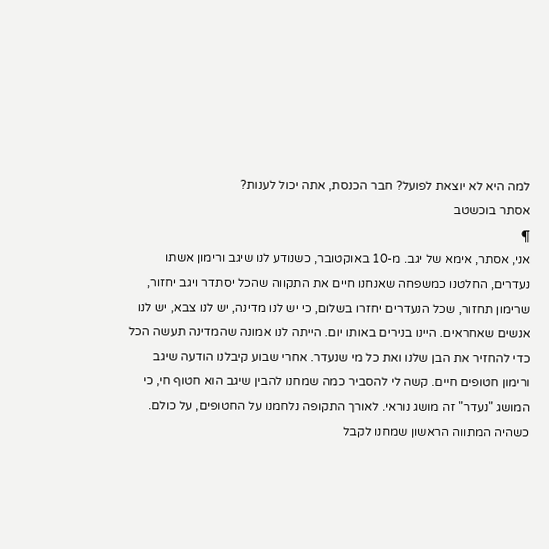למה היא לא יוצאת לפועל? חבר הכנסת, אתה יכול לענות?
אסתר בוכשטב
¶
אני, אסתר, אימא של יגב. מ-10 באוקטובר, כשנודע לנו שיגב ורימון אשתו נעדרים, החלטנו כמשפחה שאנחנו חיים את התקווה שהכל יסתדר ויגב יחזור, שרימון תחזור, שכל הנעדרים יחזרו בשלום, כי יש לנו מדינה, יש לנו צבא, יש לנו אנשים שאחראים. היינו בנירים באותו יום. הייתה לנו אמונה שהמדינה תעשה הכל כדי להחזיר את הבן שלנו ואת כל מי שנעדר. אחרי שבוע קיבלנו הודעה שיגב ורימון חטופים חיים. קשה לי להסביר כמה שמחנו להבין שיגב הוא חטוף חי, כי המושג "נעדר" זה מושג נוראי. לאורך התקופה נלחמנו על החטופים, על כולם.
כשהיה המתווה הראשון שמחנו לקבל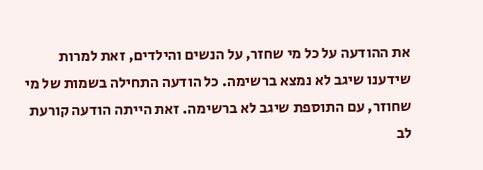את ההודעה על כל מי שחזר, על הנשים והילדים, זאת למרות שידענו שיגב לא נמצא ברשימה. כל הודעה התחילה בשמות של מי שחוזר, עם התוספת שיגב לא ברשימה. זאת הייתה הודעה קורעת לב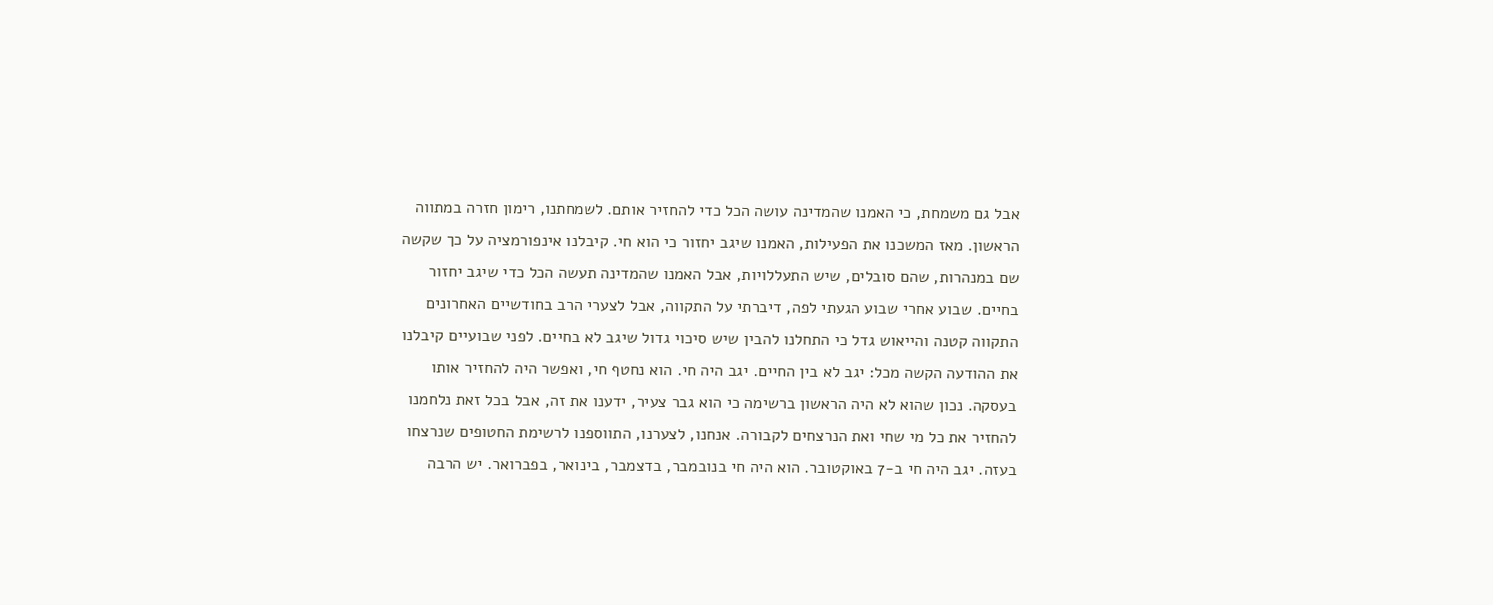אבל גם משמחת, כי האמנו שהמדינה עושה הכל כדי להחזיר אותם. לשמחתנו, רימון חזרה במתווה הראשון. מאז המשכנו את הפעילות, האמנו שיגב יחזור כי הוא חי. קיבלנו אינפורמציה על כך שקשה שם במנהרות, שהם סובלים, שיש התעללויות, אבל האמנו שהמדינה תעשה הכל כדי שיגב יחזור בחיים. שבוע אחרי שבוע הגעתי לפה, דיברתי על התקווה, אבל לצערי הרב בחודשיים האחרונים התקווה קטנה והייאוש גדל כי התחלנו להבין שיש סיכוי גדול שיגב לא בחיים. לפני שבועיים קיבלנו את ההודעה הקשה מכל: יגב לא בין החיים. יגב היה חי. הוא נחטף חי, ואפשר היה להחזיר אותו בעסקה. נכון שהוא לא היה הראשון ברשימה כי הוא גבר צעיר, ידענו את זה, אבל בכל זאת נלחמנו להחזיר את כל מי שחי ואת הנרצחים לקבורה. אנחנו, לצערנו, התווספנו לרשימת החטופים שנרצחו בעזה. יגב היה חי ב-7 באוקטובר. הוא היה חי בנובמבר, בדצמבר, בינואר, בפברואר. יש הרבה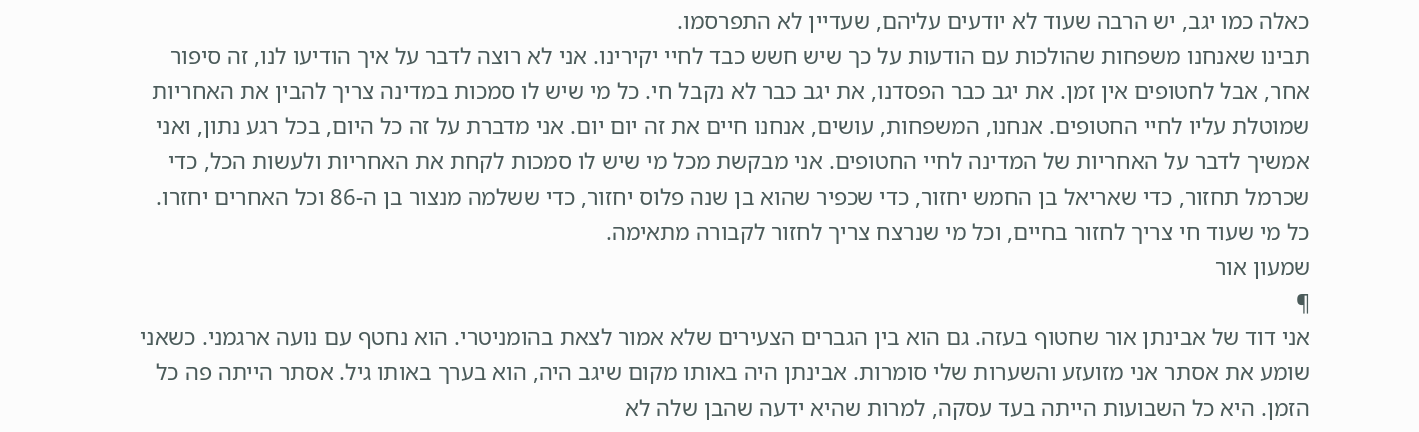כאלה כמו יגב, יש הרבה שעוד לא יודעים עליהם, שעדיין לא התפרסמו.
תבינו שאנחנו משפחות שהולכות עם הודעות על כך שיש חשש כבד לחיי יקירינו. אני לא רוצה לדבר על איך הודיעו לנו, זה סיפור אחר, אבל לחטופים אין זמן. את יגב כבר הפסדנו, את יגב כבר לא נקבל חי. כל מי שיש לו סמכות במדינה צריך להבין את האחריות שמוטלת עליו לחיי החטופים. אנחנו, המשפחות, עושים, אנחנו חיים את זה יום יום. אני מדברת על זה כל היום, בכל רגע נתון, ואני אמשיך לדבר על האחריות של המדינה לחיי החטופים. אני מבקשת מכל מי שיש לו סמכות לקחת את האחריות ולעשות הכל, כדי שכרמל תחזור, כדי שאריאל בן החמש יחזור, כדי שכפיר שהוא בן שנה פלוס יחזור, כדי ששלמה מנצור בן ה-86 וכל האחרים יחזרו. כל מי שעוד חי צריך לחזור בחיים, וכל מי שנרצח צריך לחזור לקבורה מתאימה.
שמעון אור
¶
אני דוד של אבינתן אור שחטוף בעזה. גם הוא בין הגברים הצעירים שלא אמור לצאת בהומניטרי. הוא נחטף עם נועה ארגמני. כשאני שומע את אסתר אני מזועזע והשערות שלי סומרות. אבינתן היה באותו מקום שיגב היה, הוא בערך באותו גיל. אסתר הייתה פה כל הזמן. היא כל השבועות הייתה בעד עסקה, למרות שהיא ידעה שהבן שלה לא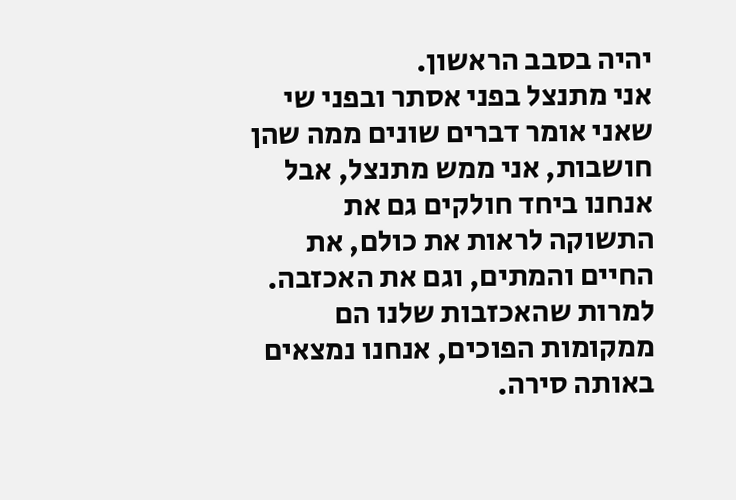יהיה בסבב הראשון.
אני מתנצל בפני אסתר ובפני שי שאני אומר דברים שונים ממה שהן חושבות, אני ממש מתנצל, אבל אנחנו ביחד חולקים גם את התשוקה לראות את כולם, את החיים והמתים, וגם את האכזבה. למרות שהאכזבות שלנו הם ממקומות הפוכים, אנחנו נמצאים באותה סירה.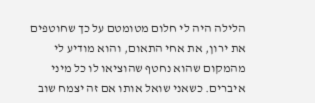הלילה היה לי חלום מטומטם על כך שחוטפים את ירון, את אחי התאום, והוא מודיע לי מהמקום שהוא נחטף שהוציאו לו כל מיני איברים. כשאני שואל אותו אם זה יצמח שוב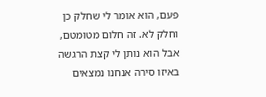פעם, הוא אומר לי שחלק כן וחלק לא. זה חלום מטומטם, אבל הוא נותן לי קצת הרגשה באיזו סירה אנחנו נמצאים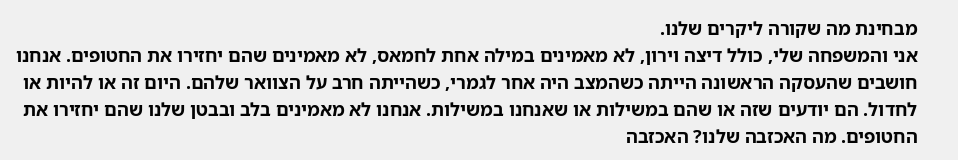מבחינת מה שקורה ליקרים שלנו.
אני והמשפחה שלי, כולל דיצה וירון, לא מאמינים במילה אחת לחמאס, לא מאמינים שהם יחזירו את החטופים. אנחנו חושבים שהעסקה הראשונה הייתה כשהמצב היה אחר לגמרי, כשהייתה חרב על הצוואר שלהם. היום זה או להיות או לחדול. הם יודעים שזה או שהם במשילות או שאנחנו במשילות. אנחנו לא מאמינים בלב ובבטן שלנו שהם יחזירו את החטופים. מה האכזבה שלנו? האכזבה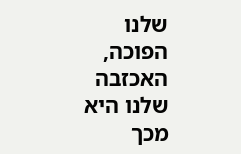שלנו הפוכה, האכזבה שלנו היא מכך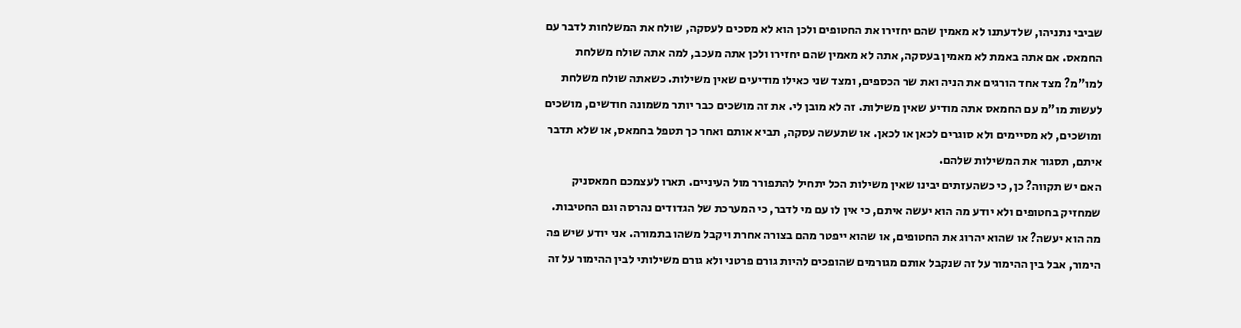שביבי נתניהו, שלדעתנו לא מאמין שהם יחזירו את החטופים ולכן הוא לא מסכים לעסקה, שולח את המשלחות לדבר עם החמאס. אם אתה באמת לא מאמין בעסקה, אתה לא מאמין שהם יחזירו ולכן אתה מעכב, למה אתה שולח משלחת למו"מ? מצד אחד הורגים את הניה ואת שר הכספים, ומצד שני כאילו מודיעים שאין משילות. כשאתה שולח משלחת לעשות מו"מ עם החמאס אתה מודיע שאין משילות. זה לא מובן לי. את זה מושכים כבר יותר משמונה חודשים, מושכים ומושכים, לא מסיימים ולא סוגרים לכאן או לכאן. או שתעשה עסקה, תביא אותם ואחר כך תטפל בחמאס, או שלא תדבר איתם, תסגור את המשילות שלהם.
האם יש תקווה? כן, כי כשהעזתים יבינו שאין משילות הכל יתחיל להתפורר מול העיניים. תארו לעצמכם חמאסניק שמחזיק בחטופים ולא יודע מה הוא יעשה איתם, כי אין לו עם מי לדבר, כי המערכת של הגדודים נהרסה וגם החטיבות. מה הוא יעשה? או שהוא יהרוג את החטופים, או שהוא ייפטר מהם בצורה אחרת ויקבל משהו בתמורה. אני יודע שיש פה הימור, אבל בין ההימור על זה שנקבל אותם מגורמים שהופכים להיות גורם פרטני ולא גורם משילותי לבין ההימור על זה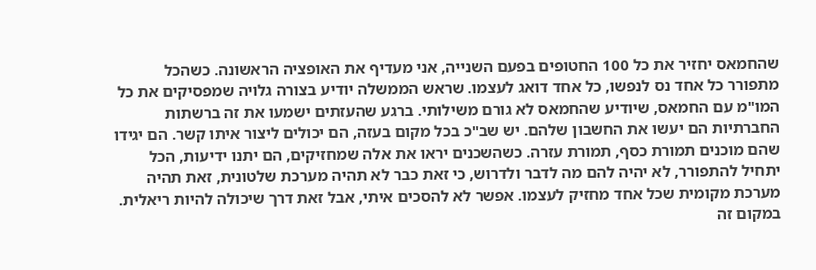שהחמאס יחזיר את כל 100 החטופים בפעם השנייה, אני מעדיף את האופציה הראשונה. כשהכל מתפורר כל אחד נס לנפשו, כל אחד דואג לעצמו. שראש הממשלה יודיע בצורה גלויה שמפסיקים את כל המו"מ עם החמאס, שיודיע שהחמאס לא גורם משילותי. ברגע שהעזתים ישמעו את זה ברשתות החברתיות הם יעשו את החשבון שלהם. יש שב"כ בכל מקום בעזה, הם יכולים ליצור איתו קשר. הם יגידו שהם מוכנים תמורת כסף, תמורת עזרה. כשהשכנים יראו את אלה שמחזיקים, הם יתנו ידיעות, הכל יתחיל להתפורר, לא יהיה להם מה לדבר ולדרוש, כי זאת כבר לא תהיה מערכת שלטונית, זאת תהיה מערכת מקומית שכל אחד מחזיק לעצמו. אפשר לא להסכים איתי, אבל זאת דרך שיכולה להיות ריאלית. במקום זה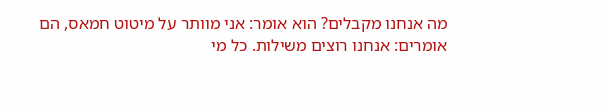מה אנחנו מקבלים? הוא אומר: אני מוותר על מיטוט חמאס, הם אומרים: אנחנו רוצים משילות. כל מי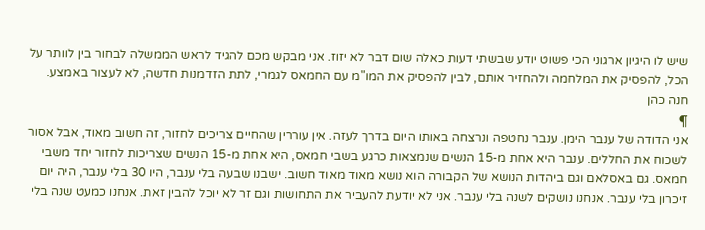שיש לו היגיון ארגוני הכי פשוט יודע שבשתי דעות כאלה שום דבר לא יזוז. אני מבקש מכם להגיד לראש הממשלה לבחור בין לוותר על הכל, להפסיק את המלחמה ולהחזיר אותם, לבין להפסיק את המו"מ עם החמאס לגמרי, לתת הזדמנות חדשה, לא לעצור באמצע.
חנה כהן
¶
אני הדודה של ענבר הימן. ענבר נחטפה ונרצחה באותו היום בדרך לעזה. אין עוררין שהחיים צריכים לחזור, זה חשוב מאוד, אבל אסור לשכוח את החללים. ענבר היא אחת מ-15 הנשים שנמצאות כרגע בשבי חמאס, היא אחת מ-15 הנשים שצריכות לחזור יחד משבי חמאס. גם באסלאם וגם ביהדות הנושא של הקבורה הוא נושא מאוד מאוד חשוב. ישבנו שבעה בלי ענבר, היו 30 בלי ענבר, היה יום זיכרון בלי ענבר. אנחנו נושקים לשנה בלי ענבר. אני לא יודעת להעביר את התחושות וגם זר לא יוכל להבין זאת. אנחנו כמעט שנה בלי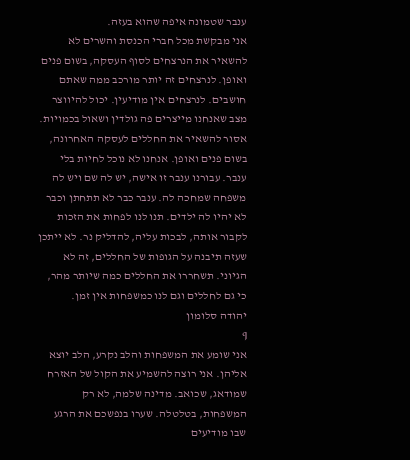ענבר שטמונה איפה שהוא בעזה.
אני מבקשת מכל חברי הכנסת והשרים לא להשאיר את הנרצחים לסוף העסקה, בשום פנים ואופן. לנרצחים זה יותר מורכב ממה שאתם חושבים. לנרצחים אין מודיעין. יכול להיווצר מצב שאנחנו מייצרים פה גולדין ושאול בכמויות. אסור להשאיר את החללים לעסקה האחרונה, בשום פנים ואופן. אנחנו לא נוכל לחיות בלי ענבר. עבורנו ענבר זו אישה, יש לה שם ויש לה משפחה שמחכה לה. ענבר כבר לא תתחתן וכבר לא יהיו לה ילדים. תנו לנו לפחות את הזכות לקבור אותה, לבכות עליה, להדליק נר. לא ייתכן שעזה תיבנה על הגופות של החללים, זה לא הגיוני. תשחררו את החללים כמה שיותר מהר, כי גם לחללים וגם לנו כמשפחות אין זמן.
יהודה סלומון
¶
אני שומע את המשפחות והלב נקרע, הלב יוצא אליהן. אני רוצה להשמיע את הקול של האזרח שמודאג, שכואב. מדינה שלמה, לא רק המשפחות, בטלטלה. שערו בנפשכם את הרגע שבו מודיעים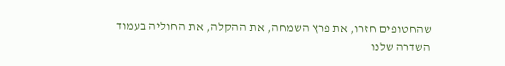שהחטופים חזרו, את פרץ השמחה, את ההקלה, את החוליה בעמוד השדרה שלנו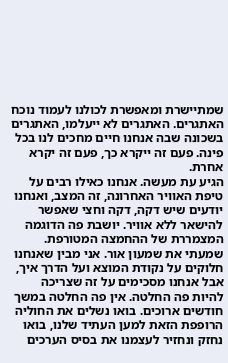שמתיישרת ומאפשרת לכולנו לעמוד נוכח האתגרים. האתגרים לא ייעלמו, האתגרים בשכונה שבה אנחנו חיים מחכים לנו בכל פינה. פעם זה ייקרא כך, פעם זה יקרא אחרת.
הגיע עת מעשה. אנחנו כאילו רבים על טיפת האוויר האחרונה, זה המצב, ואנחנו יודעים שיש דקה, דקה וחצי שאפשר להישאר ללא אוויר. יושבת פה הדוגמה המצמררת של ההחמצה המטורפת. שמעתי את שמעון אור. אני מבין שאנחנו חלוקים על נקודת המוצא ועל הדרך איך, אבל אנחנו מסכימים על זה שצריכה להיות פה החלטה. אין פה החלטה במשך חודשים ארוכים. בואו נשלים את החוליה הרופפת הזאת למען העתיד שלנו, בואו נחזק ונחזיר לעצמנו את בסיס הערכים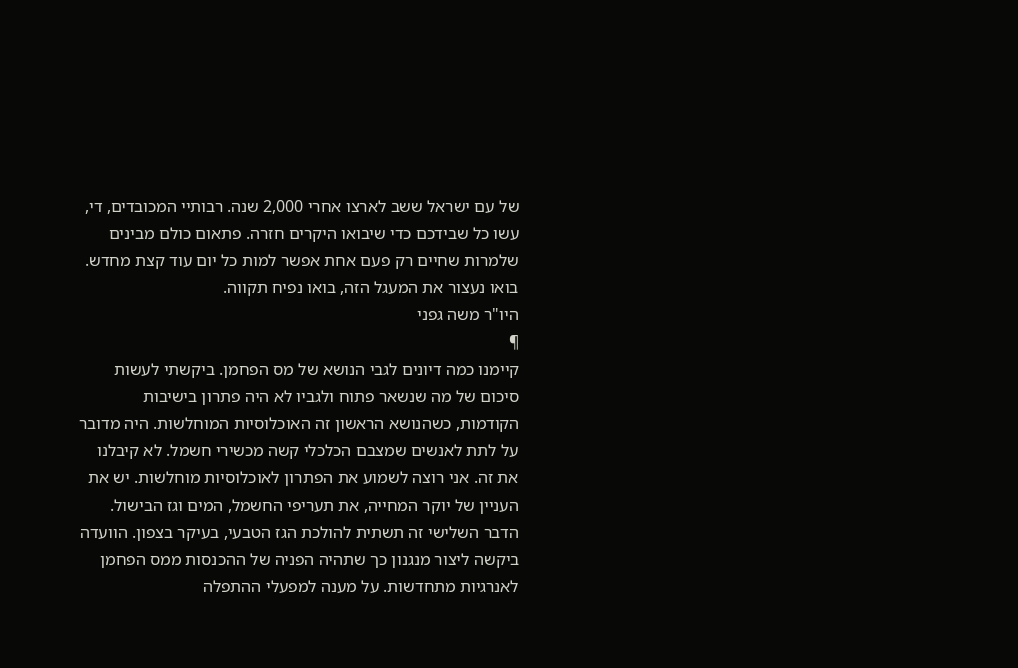של עם ישראל ששב לארצו אחרי 2,000 שנה. רבותיי המכובדים, די, עשו כל שבידכם כדי שיבואו היקרים חזרה. פתאום כולם מבינים שלמרות שחיים רק פעם אחת אפשר למות כל יום עוד קצת מחדש. בואו נעצור את המעגל הזה, בואו נפיח תקווה.
היו"ר משה גפני
¶
קיימנו כמה דיונים לגבי הנושא של מס הפחמן. ביקשתי לעשות סיכום של מה שנשאר פתוח ולגביו לא היה פתרון בישיבות הקודמות, כשהנושא הראשון זה האוכלוסיות המוחלשות. היה מדובר על לתת לאנשים שמצבם הכלכלי קשה מכשירי חשמל. לא קיבלנו את זה. אני רוצה לשמוע את הפתרון לאוכלוסיות מוחלשות. יש את העניין של יוקר המחייה, את תעריפי החשמל, המים וגז הבישול. הדבר השלישי זה תשתית להולכת הגז הטבעי, בעיקר בצפון. הוועדה ביקשה ליצור מנגנון כך שתהיה הפניה של ההכנסות ממס הפחמן לאנרגיות מתחדשות. על מענה למפעלי ההתפלה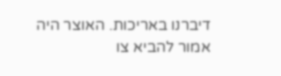דיברנו באריכות. האוצר היה אמור להביא צו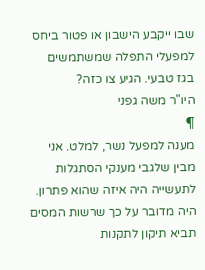שבו ייקבע הישבון או פטור ביחס למפעלי התפלה שמשתמשים בגז טבעי. הגיע צו כזה?
היו"ר משה גפני
¶
מענה למפעל נשר, למלט. אני מבין שלגבי מענקי הסתגלות לתעשייה היה איזה שהוא פתרון. היה מדובר על כך שרשות המסים תביא תיקון לתקנות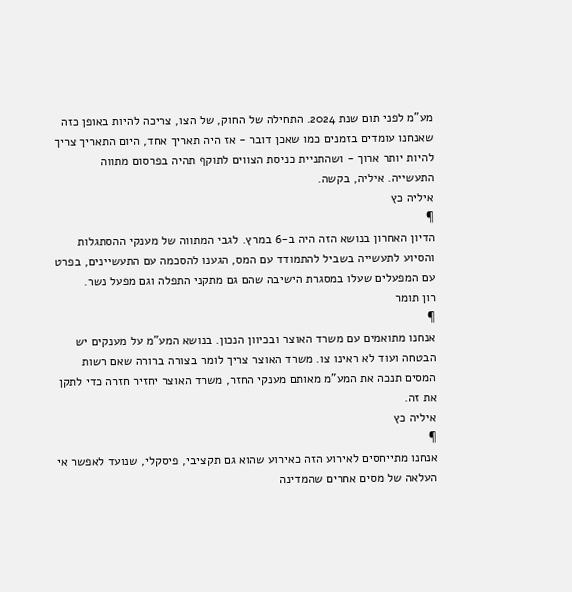מע"מ לפני תום שנת 2024. התחילה של החוק, של הצו, צריכה להיות באופן כזה שאנחנו עומדים בזמנים כמו שאכן דובר - אז היה תאריך אחד, היום התאריך צריך להיות יותר ארוך - ושהתניית כניסת הצווים לתוקף תהיה בפרסום מתווה התעשייה. איליה, בקשה.
איליה כץ
¶
הדיון האחרון בנושא הזה היה ב-6 במרץ. לגבי המתווה של מענקי ההסתגלות והסיוע לתעשייה בשביל להתמודד עם המס, הגענו להסכמה עם התעשיינים, בפרט עם המפעלים שעלו במסגרת הישיבה שהם גם מתקני התפלה וגם מפעל נשר.
רון תומר
¶
אנחנו מתואמים עם משרד האוצר ובכיוון הנכון. בנושא המע"מ על מענקים יש הבטחה ועוד לא ראינו צו. משרד האוצר צריך לומר בצורה ברורה שאם רשות המסים תנכה את המע"מ מאותם מענקי החזר, משרד האוצר יחזיר חזרה כדי לתקן את זה.
איליה כץ
¶
אנחנו מתייחסים לאירוע הזה כאירוע שהוא גם תקציבי, פיסקלי, שנועד לאפשר אי העלאה של מסים אחרים שהמדינה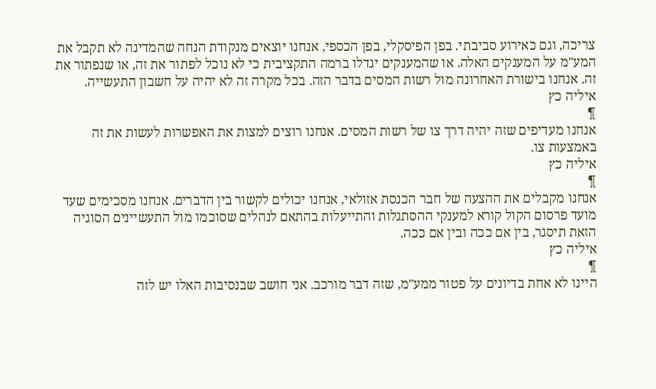צריכה, וגם כאירוע סביבתי. בפן הפיסקלי, בפן הכספי, אנחנו יוצאים מנקודת הנחה שהמדינה לא תקבל את המע"מ על המענקים האלה. או שהמענקים יגדלו ברמה התקציבית כי לא נוכל לפתור את זה, או שנפתור את זה. אנחנו בישורת האחרונה מול רשות המסים בדבר הזה. בכל מקרה זה לא יהיה על חשבון התעשייה.
איליה כץ
¶
אנחנו מעדיפים שזה יהיה דרך צו של רשות המסים. אנחנו רוצים למצות את האפשרות לעשות את זה באמצעות צו.
איליה כץ
¶
אנחנו מקבלים את ההצעה של חבר הכנסת אזולאי, אנחנו יכולים לקשור בין הדברים. אנחנו מסכימים שעד מועד פרסום הקול קורא למענקי ההסתגלות והתייעלות בהתאם לנהלים שסוכמו מול התעשיינים הסוגיה הזאת תיסגר, בין אם ככה ובין אם ככה.
איליה כץ
¶
היינו לא אחת בדיונים על פטור ממע"מ, שזה דבר מורכב. אני חושב שבנסיבות האלו יש לזה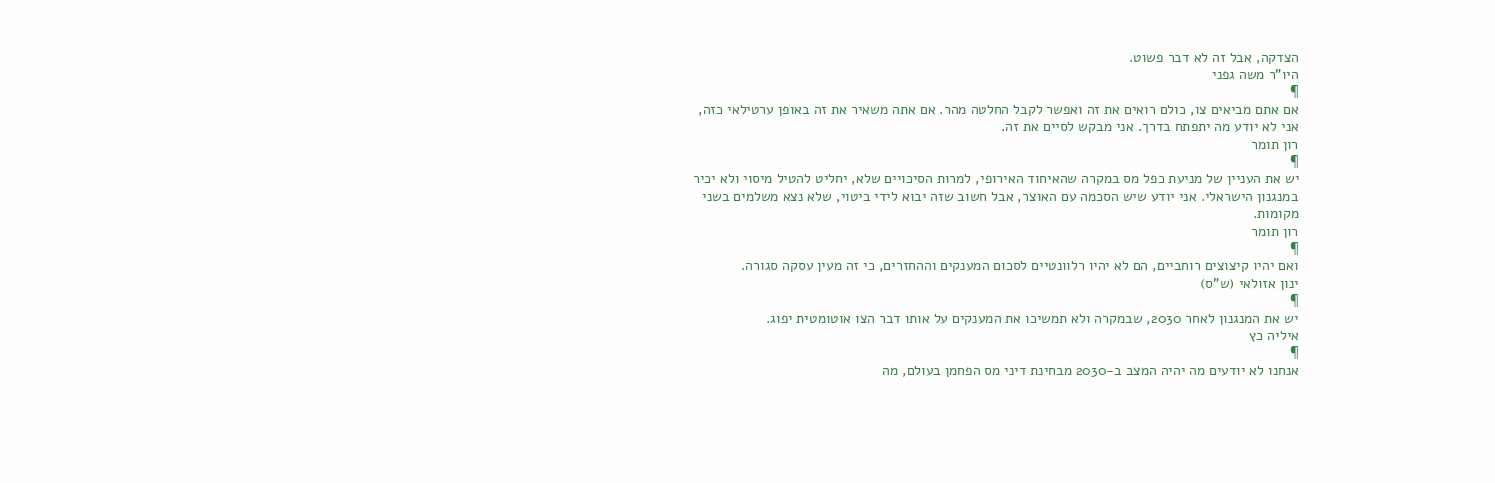הצדקה, אבל זה לא דבר פשוט.
היו"ר משה גפני
¶
אם אתם מביאים צו, כולם רואים את זה ואפשר לקבל החלטה מהר. אם אתה משאיר את זה באופן ערטילאי כזה, אני לא יודע מה יתפתח בדרך. אני מבקש לסיים את זה.
רון תומר
¶
יש את העניין של מניעת כפל מס במקרה שהאיחוד האירופי, למרות הסיכויים שלא, יחליט להטיל מיסוי ולא יכיר במנגנון הישראלי. אני יודע שיש הסכמה עם האוצר, אבל חשוב שזה יבוא לידי ביטוי, שלא נצא משלמים בשני מקומות.
רון תומר
¶
ואם יהיו קיצוצים רוחביים, הם לא יהיו רלוונטיים לסכום המענקים וההחזרים, כי זה מעין עסקה סגורה.
ינון אזולאי (ש"ס)
¶
יש את המנגנון לאחר 2030, שבמקרה ולא תמשיכו את המענקים על אותו דבר הצו אוטומטית יפוג.
איליה כץ
¶
אנחנו לא יודעים מה יהיה המצב ב-2030 מבחינת דיני מס הפחמן בעולם, מה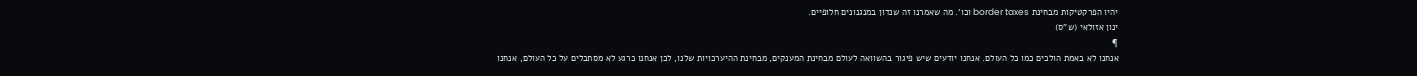יהיו הפרקטיקות מבחינת border taxes וכו'. מה שאמרנו זה שנדון במנגנונים חלופיים.
ינון אזולאי (ש"ס)
¶
אנחנו לא באמת הולכים כמו כל העולם. אנחנו יודעים שיש פיגור בהשוואה לעולם מבחינת המענקים, מבחינת ההיערכויות שלנו, לכן אנחנו כרגע לא מסתכלים על כל העולם, אנחנו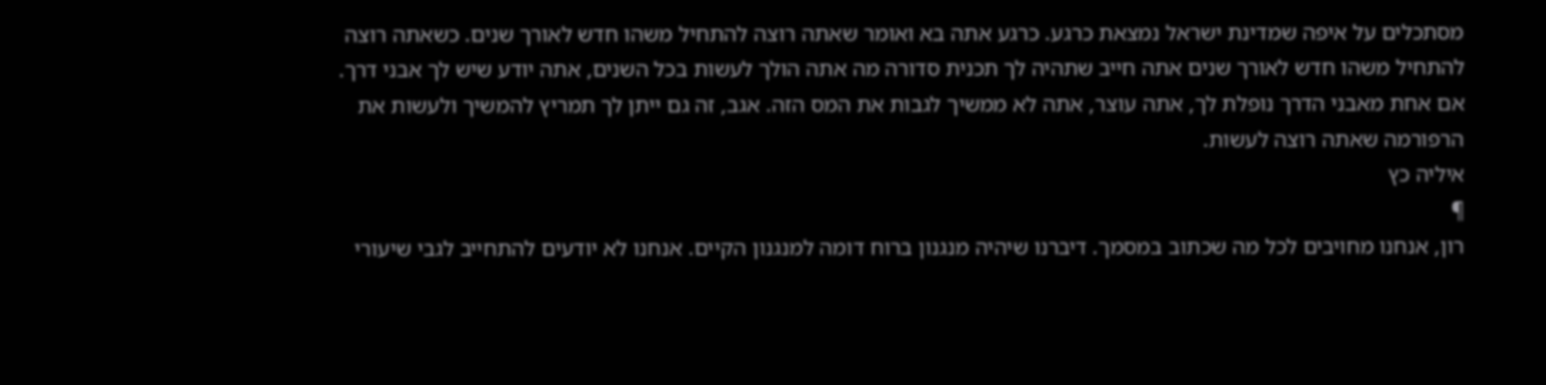מסתכלים על איפה שמדינת ישראל נמצאת כרגע. כרגע אתה בא ואומר שאתה רוצה להתחיל משהו חדש לאורך שנים. כשאתה רוצה להתחיל משהו חדש לאורך שנים אתה חייב שתהיה לך תכנית סדורה מה אתה הולך לעשות בכל השנים, אתה יודע שיש לך אבני דרך. אם אחת מאבני הדרך נופלת לך, אתה עוצר, אתה לא ממשיך לגבות את המס הזה. אגב, זה גם ייתן לך תמריץ להמשיך ולעשות את הרפורמה שאתה רוצה לעשות.
איליה כץ
¶
רון, אנחנו מחויבים לכל מה שכתוב במסמך. דיברנו שיהיה מנגנון ברוח דומה למנגנון הקיים. אנחנו לא יודעים להתחייב לגבי שיעורי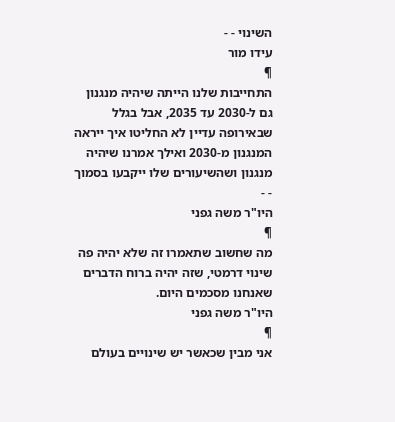השינוי - -
עידו מור
¶
התחייבות שלנו הייתה שיהיה מנגנון גם ל-2030 עד 2035, אבל בגלל שבאירופה עדיין לא החליטו איך ייראה המנגנון מ-2030 ואילך אמרנו שיהיה מנגנון ושהשיעורים שלו ייקבעו בסמוך - -
היו"ר משה גפני
¶
מה שחשוב שתאמרו זה שלא יהיה פה שינוי דרמטי, שזה יהיה ברוח הדברים שאנחנו מסכמים היום.
היו"ר משה גפני
¶
אני מבין שכאשר יש שינויים בעולם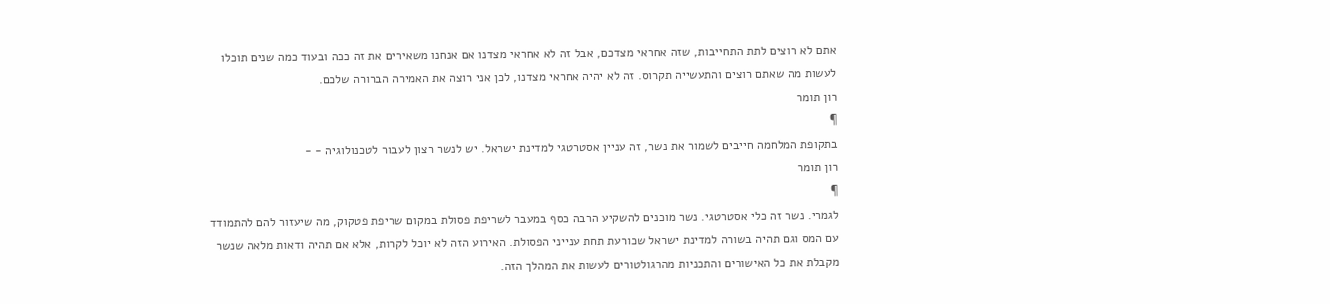אתם לא רוצים לתת התחייבות, שזה אחראי מצדכם, אבל זה לא אחראי מצדנו אם אנחנו משאירים את זה ככה ובעוד כמה שנים תוכלו לעשות מה שאתם רוצים והתעשייה תקרוס. זה לא יהיה אחראי מצדנו, לכן אני רוצה את האמירה הברורה שלכם.
רון תומר
¶
בתקופת המלחמה חייבים לשמור את נשר, זה עניין אסטרטגי למדינת ישראל. יש לנשר רצון לעבור לטכנולוגיה - -
רון תומר
¶
לגמרי. נשר זה כלי אסטרטגי. נשר מוכנים להשקיע הרבה כסף במעבר לשריפת פסולת במקום שריפת פטקוק, מה שיעזור להם להתמודד עם המס וגם תהיה בשורה למדינת ישראל שכורעת תחת ענייני הפסולת. האירוע הזה לא יוכל לקרות, אלא אם תהיה ודאות מלאה שנשר מקבלת את כל האישורים והתכניות מהרגולטורים לעשות את המהלך הזה.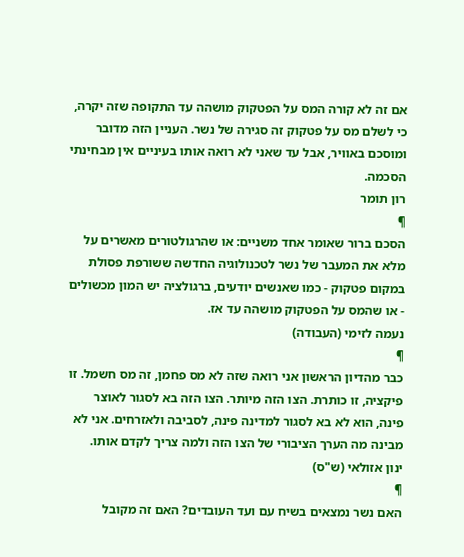אם זה לא קורה המס על הפטקוק מושהה עד התקופה שזה יקרה, כי לשלם מס על פטקוק זה סגירה של נשר. העניין הזה מדובר ומוסכם באוויר, אבל עד שאני לא רואה אותו בעיניים אין מבחינתי הסכמה.
רון תומר
¶
הסכם ברור שאומר אחד משניים: או שהרגולטורים מאשרים על מלא את המעבר של נשר לטכנולוגיה החדשה ששורפת פסולת במקום פטקוק - כמו שאנשים יודעים, ברגולציה יש המון מכשולים - או שהמס על הפטקוק מושהה עד אז.
נעמה לזימי (העבודה)
¶
כבר מהדיון הראשון אני רואה שזה לא מס פחמן, זה מס חשמל. זו פיקציה, זו כותרת. הצו הזה מיותר. הצו הזה בא לסגור לאוצר פינה, הוא לא בא לסגור למדינה פינה, לסביבה ולאזרחים. אני לא מבינה מה הערך הציבורי של הצו הזה ולמה צריך לקדם אותו.
ינון אזולאי (ש"ס)
¶
האם נשר נמצאים בשיח עם ועד העובדים? האם זה מקובל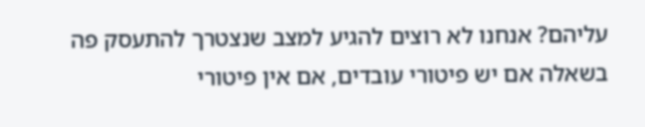עליהם? אנחנו לא רוצים להגיע למצב שנצטרך להתעסק פה בשאלה אם יש פיטורי עובדים, אם אין פיטורי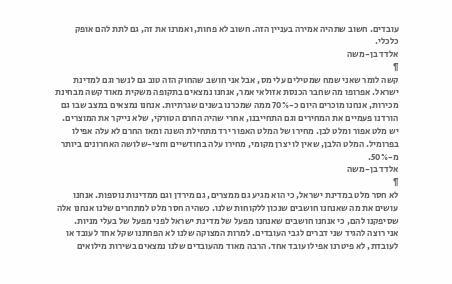עובדים. חשוב שתהיה אמירה בעניין הזה. חשוב לא פחות, ואמרנו את זה, גם לתת להם אופק כלכלי.
אלדד בן-משה
¶
קשה לומר שאני שמח שמטילים עלי מס, אבל אני חושב שהחוק הזה טוב גם לנשר וגם למדינת ישראל. אפרופו מה שחבר הכנסת אזולאי אמר, אנחנו נמצאים בתקופה משקית מאוד קשה מבחינת מכירות, אנחנו מוכרים היום כ-70% ממה שמכרנו בשנים שגרתיות. אנחנו נמצאים במצב שבו גם הורדנו פעמיים את המחירים וגם התחייבנו, אחרי שהיה החרם הטורקי, שלא נייקר את המוצרים. יש מלט אפור ומלט לבן. מחירו של המלט האפור ירד מתחילת השנה ומאז החרם לא עלה אפילו בפרומיל. המלט הלבן, שאין לו יצרן מקומי, מחירו עלה בחודשיים וחצי-שלושה האחרונים ביותר מ-50%.
אלדד בן-משה
¶
לא חסר מלט במדינת ישראל, כי הוא מגיע גם ממצרים, גם מירדן וגם ממדינות נוספות. אנחנו עושים את מה שאנחנו חושבים שנכון ללקוחות שלנו. כשהיה חסר מלט למתחרים שלנו אנחנו אלה שסיפקנו להם, כי אנחנו חושבים שאנחנו מפעל של מדינת ישראל לפני מפעל של בעלי מניות.
אני רוצה להגיד שני דברים לגבי העובדים. למרות המצוקה שלנו לא הפחתנו שקל אחד לעובד או לעובדת, לא פיטרנו אפילו עובד אחד. הרבה מאוד מהעובדים שלנו נמצאים בשירות מילואים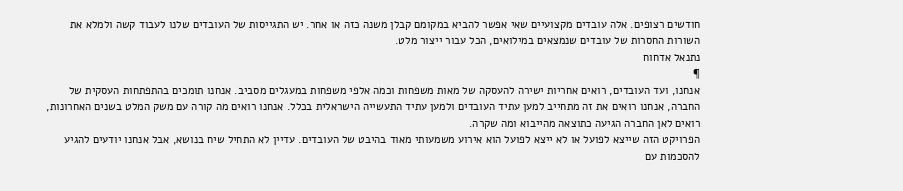חודשים רצופים. אלה עובדים מקצועיים שאי אפשר להביא במקומם קבלן משנה כזה או אחר. יש התגייסות של העובדים שלנו לעבוד קשה ולמלא את השורות החסרות של עובדים שנמצאים במילואים, הכל עבור ייצור מלט.
נתנאל אדחוח
¶
אנחנו, ועד העובדים, רואים אחריות ישירה להעסקה של מאות משפחות וכמה אלפי משפחות במעגלים מסביב. אנחנו תומכים בהתפתחות העסקית של החברה, אנחנו רואים את זה מתחייב למען עתיד העובדים ולמען עתיד התעשייה הישראלית בכלל. אנחנו רואים מה קורה עם משק המלט בשנים האחרונות, רואים לאן החברה הגיעה כתוצאה מהייבוא ומה שקרה.
הפרויקט הזה שייצא לפועל או לא ייצא לפועל הוא אירוע משמעותי מאוד בהיבט של העובדים. עדיין לא התחיל שיח בנושא, אבל אנחנו יודעים להגיע להסכמות עם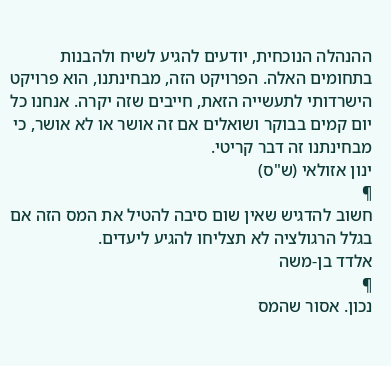ההנהלה הנוכחית, יודעים להגיע לשיח ולהבנות בתחומים האלה. הפרויקט הזה, מבחינתנו, הוא פרויקט הישרדותי לתעשייה הזאת, חייבים שזה יקרה. אנחנו כל יום קמים בבוקר ושואלים אם זה אושר או לא אושר, כי מבחינתנו זה דבר קריטי.
ינון אזולאי (ש"ס)
¶
חשוב להדגיש שאין שום סיבה להטיל את המס הזה אם בגלל הרגולציה לא תצליחו להגיע ליעדים.
אלדד בן-משה
¶
נכון. אסור שהמס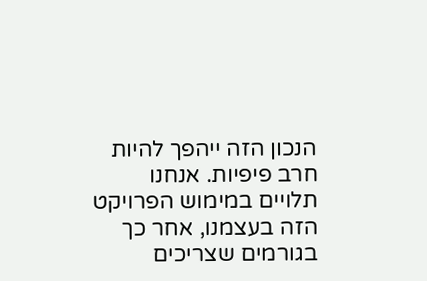הנכון הזה ייהפך להיות חרב פיפיות. אנחנו תלויים במימוש הפרויקט הזה בעצמנו, אחר כך בגורמים שצריכים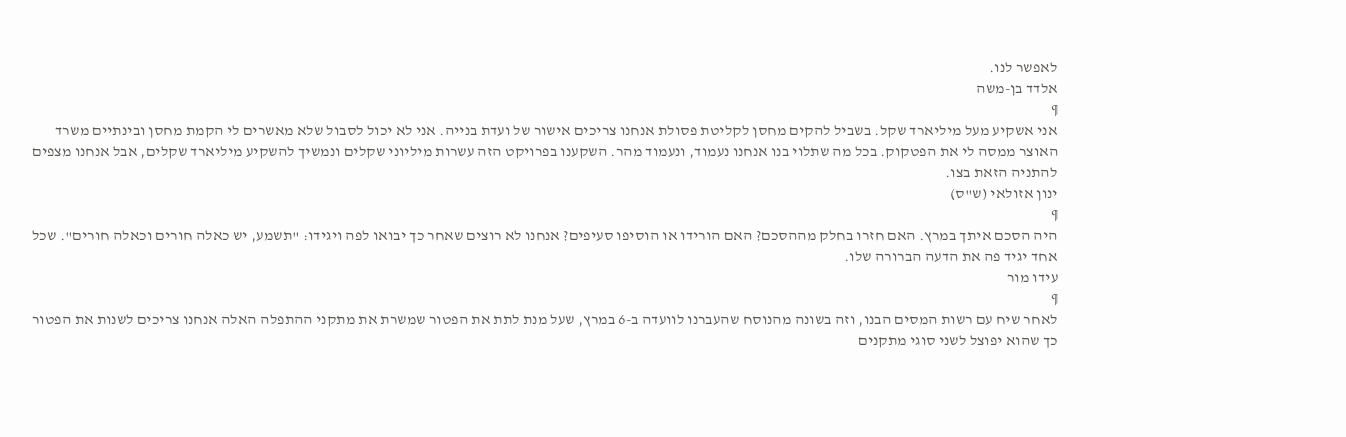לאפשר לנו.
אלדד בן-משה
¶
אני אשקיע מעל מיליארד שקל. בשביל להקים מחסן לקליטת פסולת אנחנו צריכים אישור של ועדת בנייה. אני לא יכול לסבול שלא מאשרים לי הקמת מחסן ובינתיים משרד האוצר ממסה לי את הפטקוק. בכל מה שתלוי בנו אנחנו נעמוד, ונעמוד מהר. השקענו בפרויקט הזה עשרות מיליוני שקלים ונמשיך להשקיע מיליארד שקלים, אבל אנחנו מצפים להתניה הזאת בצו.
ינון אזולאי (ש"ס)
¶
היה הסכם איתך במרץ. האם חזרו בחלק מההסכם? האם הורידו או הוסיפו סעיפים? אנחנו לא רוצים שאחר כך יבואו לפה ויגידו: "תשמע, יש כאלה חורים וכאלה חורים". שכל אחד יגיד פה את הדעה הברורה שלו.
עידו מור
¶
לאחר שיח עם רשות המסים הבנו, וזה בשונה מהנוסח שהעברנו לוועדה ב-6 במרץ, שעל מנת לתת את הפטור שמשרת את מתקני ההתפלה האלה אנחנו צריכים לשנות את הפטור כך שהוא יפוצל לשני סוגי מתקנים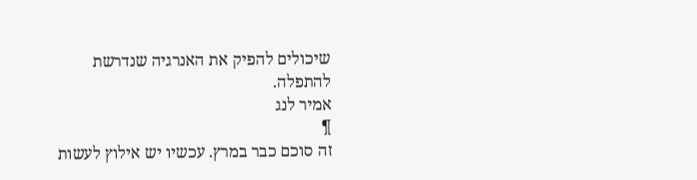שיכולים להפיק את האנרגיה שנדרשת להתפלה.
אמיר לנג
¶
זה סוכם כבר במרץ. עכשיו יש אילוץ לעשות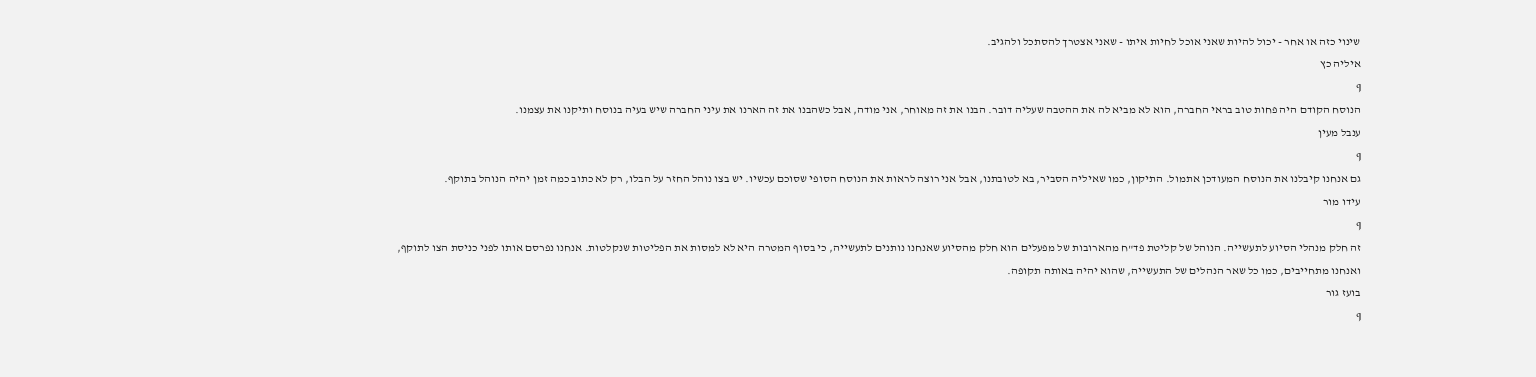שינוי כזה או אחר - יכול להיות שאני אוכל לחיות איתו - שאני אצטרך להסתכל ולהגיב.
איליה כץ
¶
הנוסח הקודם היה פחות טוב בראי החברה, הוא לא מביא לה את ההטבה שעליה דובר. הבנו את זה מאוחר, אני מודה, אבל כשהבנו את זה הארנו את עיני החברה שיש בעיה בנוסח ותיקנו את עצמנו.
ענבל מעין
¶
גם אנחנו קיבלנו את הנוסח המעודכן אתמול. התיקון, כמו שאיליה הסביר, בא לטובתנו, אבל אני רוצה לראות את הנוסח הסופי שסוכם עכשיו. יש בצו נוהל החזר על הבלו, רק לא כתוב כמה זמן יהיה הנוהל בתוקף.
עידו מור
¶
זה חלק מנהלי הסיוע לתעשייה. הנוהל של קליטת פד"ח מהארובות של מפעלים הוא חלק מהסיוע שאנחנו נותנים לתעשייה, כי בסוף המטרה היא לא למסות את הפליטות שנקלטות. אנחנו נפרסם אותו לפני כניסת הצו לתוקף, ואנחנו מתחייבים, כמו כל שאר הנהלים של התעשייה, שהוא יהיה באותה תקופה.
בועז גור
¶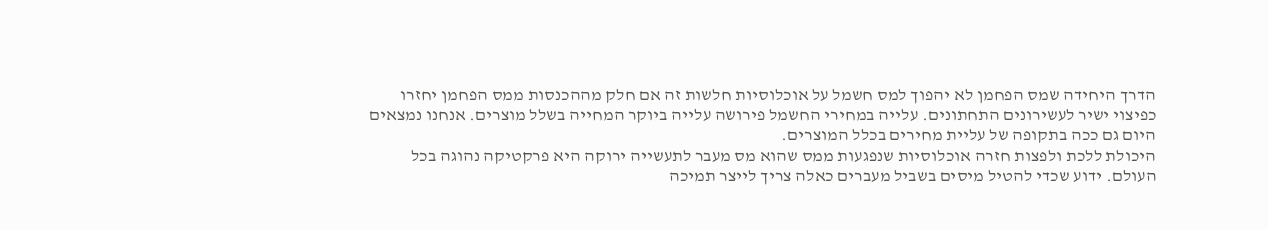הדרך היחידה שמס הפחמן לא יהפוך למס חשמל על אוכלוסיות חלשות זה אם חלק מההכנסות ממס הפחמן יחזרו כפיצוי ישיר לעשירונים התחתונים. עלייה במחירי החשמל פירושה עלייה ביוקר המחייה בשלל מוצרים. אנחנו נמצאים היום גם ככה בתקופה של עליית מחירים בכלל המוצרים.
היכולת ללכת ולפצות חזרה אוכלוסיות שנפגעות ממס שהוא מס מעבר לתעשייה ירוקה היא פרקטיקה נהוגה בכל העולם. ידוע שכדי להטיל מיסים בשביל מעברים כאלה צריך לייצר תמיכה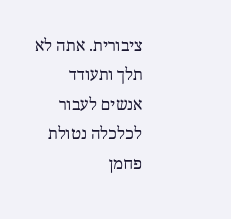ציבורית. אתה לא תלך ותעודד אנשים לעבור לכלכלה נטולת פחמן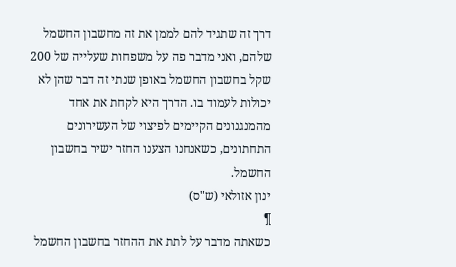דרך זה שתגיד להם לממן את זה מחשבון החשמל שלהם, ואני מדבר פה על משפחות שעלייה של 200 שקל בחשבון החשמל באופן שנתי זה דבר שהן לא יכולות לעמוד בו. הדרך היא לקחת את אחד מהמנגנונים הקיימים לפיצוי של העשירונים התחתונים, כשאנחנו הצענו החזר ישיר בחשבון החשמל.
ינון אזולאי (ש"ס)
¶
כשאתה מדבר על לתת את ההחזר בחשבון החשמל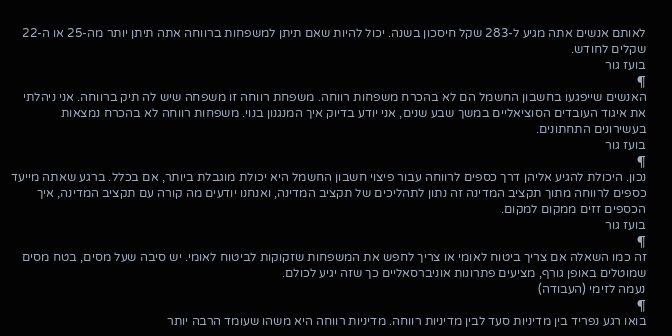לאותם אנשים אתה מגיע ל-283 שקל חיסכון בשנה. יכול להיות שאם תיתן למשפחות ברווחה אתה תיתן יותר מה-25 או ה-22 שקלים לחודש.
בועז גור
¶
האנשים שייפגעו בחשבון החשמל הם לא בהכרח משפחות רווחה. משפחת רווחה זו משפחה שיש לה תיק ברווחה. אני ניהלתי את איגוד העובדים הסוציאליים במשך שבע שנים, אני יודע בדיוק איך המנגנון בנוי. משפחות רווחה לא בהכרח נמצאות בעשירונים התחתונים.
בועז גור
¶
נכון. היכולת להגיע אליהן דרך כספים לרווחה עבור פיצוי חשבון החשמל היא יכולת מוגבלת ביותר, אם בכלל. ברגע שאתה מייעד כספים לרווחה מתוך תקציב המדינה זה נתון לתהליכים של תקציב המדינה, ואנחנו יודעים מה קורה עם תקציב המדינה, איך הכספים זזים ממקום למקום.
בועז גור
¶
זה כמו השאלה אם צריך ביטוח לאומי או צריך לחפש את המשפחות שזקוקות לביטוח לאומי. יש סיבה שעל מסים, בטח מסים שמוטלים באופן גורף, מציעים פתרונות אוניברסאליים כך שזה יגיע לכולם.
נעמה לזימי (העבודה)
¶
בואו רגע נפריד בין מדיניות סעד לבין מדיניות רווחה. מדיניות רווחה היא משהו שעומד הרבה יותר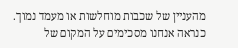מהעניין של שכבות מוחלשות או מעמד נמוך. כנראה אנחנו מסכימים על המקום של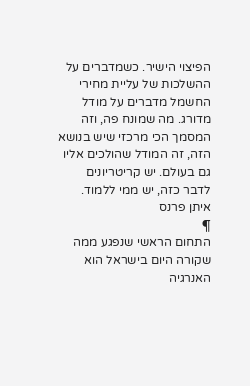הפיצוי הישיר. כשמדברים על ההשלכות של עליית מחירי החשמל מדברים על מודל מדורג. מה שמונח פה, וזה המסמך הכי מרכזי שיש בנושא הזה, זה המודל שהולכים אליו גם בעולם. יש קריטריונים לדבר כזה, יש ממי ללמוד.
איתן פרנס
¶
התחום הראשי שנפגע ממה שקורה היום בישראל הוא האנרגיה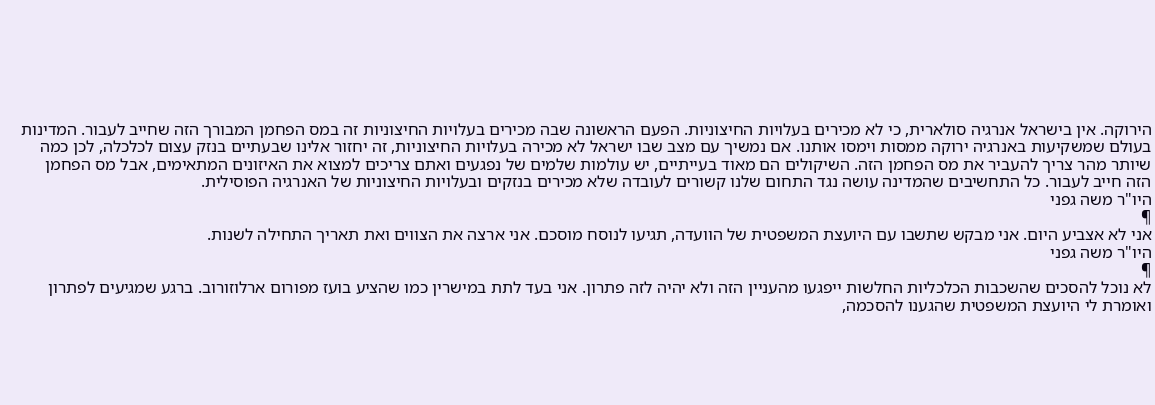הירוקה. אין בישראל אנרגיה סולארית, כי לא מכירים בעלויות החיצוניות. הפעם הראשונה שבה מכירים בעלויות החיצוניות זה במס הפחמן המבורך הזה שחייב לעבור. המדינות בעולם שמשקיעות באנרגיה ירוקה ממסות וימסו אותנו. אם נמשיך עם מצב שבו ישראל לא מכירה בעלויות החיצוניות, זה יחזור אלינו שבעתיים בנזק עצום לכלכלה, לכן כמה שיותר מהר צריך להעביר את מס הפחמן הזה. השיקולים הם מאוד בעייתיים, יש עולמות שלמים של נפגעים ואתם צריכים למצוא את האיזונים המתאימים, אבל מס הפחמן הזה חייב לעבור. כל התחשיבים שהמדינה עושה נגד התחום שלנו קשורים לעובדה שלא מכירים בנזקים ובעלויות החיצוניות של האנרגיה הפוסילית.
היו"ר משה גפני
¶
אני לא אצביע היום. אני מבקש שתשבו עם היועצת המשפטית של הוועדה, תגיעו לנוסח מוסכם. אני ארצה את הצווים ואת תאריך התחילה לשנות.
היו"ר משה גפני
¶
לא נוכל להסכים שהשכבות הכלכליות החלשות ייפגעו מהעניין הזה ולא יהיה לזה פתרון. אני בעד לתת במישרין כמו שהציע בועז מפורום ארלוזורוב. ברגע שמגיעים לפתרון ואומרת לי היועצת המשפטית שהגענו להסכמה,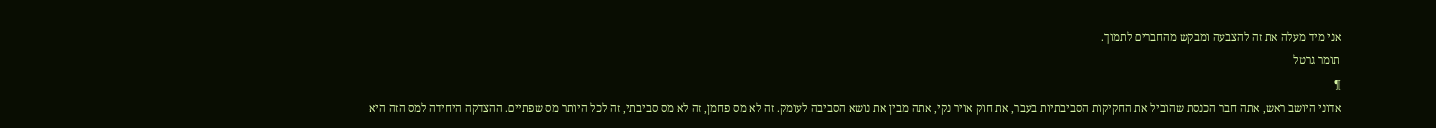אני מיד מעלה את זה להצבעה ומבקש מהחברים לתמוך.
תומר גרטל
¶
אדוני היושב ראש, אתה חבר הכנסת שהוביל את החקיקות הסביבתיות בעבר, את חוק אויר נקי, אתה מבין את נושא הסביבה לעומק. זה לא מס פחמן, זה לא מס סביבתי, זה לכל היותר מס שפתיים. ההצדקה היחידה למס הזה היא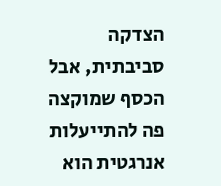הצדקה סביבתית, אבל הכסף שמוקצה פה להתייעלות אנרגטית הוא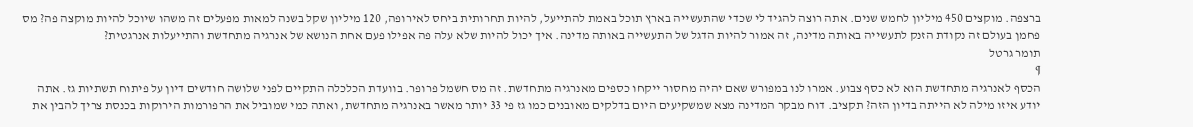ברצפה. מוקצים 450 מיליון לחמש שנים. אתה רוצה להגיד לי שכדי שהתעשייה בארץ תוכל באמת להתייעל, להיות תחרותית ביחס לאירופה, 120 מיליון שקל בשנה למאות מפעלים זה משהו שיוכל להיות מוקצה פה? מס פחמן בעולם זה נקודת הזנק לתעשייה באותה מדינה, זה אמור להיות הדגל של התעשייה באותה מדינה. איך יכול להיות שלא עלה פה אפילו פעם אחת הנושא של אנרגיה מתחדשת והתייעלות אנרגטית?
תומר גרטל
¶
הכסף לאנרגיה מתחדשת הוא לא כסף צבוע. אמרו לנו במפורש שאם יהיה מחסור ייקחו כספים מאנרגיה מתחדשת. זה מס חשמל פרופר. בוועדת הכלכלה התקיים לפני שלושה חודשים דיון על פיתוח תשתיות גז. אתה יודע איזו מילה לא הייתה בדיון הזה? תקציב. דוח מבקר המדינה מצא שמשקיעים היום בדלקים מאובנים כמו גז פי 33 יותר מאשר באנרגיה מתחדשת, ואתה כמי שמוביל את הרפורמות הירוקות בכנסת צריך להבין את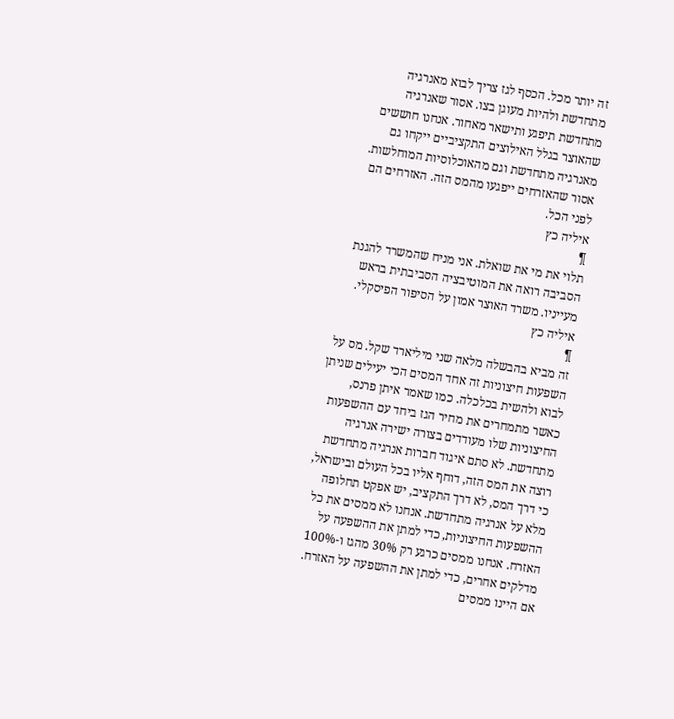זה יותר מכל. הכסף לגז צריך לבוא מאנרגיה מתחדשת ולהיות מעוגן בצו. אסור שאנרגיה מתחדשת תיפגע ותישאר מאחור. אנחנו חוששים שהאוצר בגלל האילוצים התקציביים ייקחו גם מאנרגיה מתחדשת וגם מהאוכלוסיות המוחלשות. אסור שהאזרחים ייפגעו מהמס הזה. האזרחים הם לפני הכל.
איליה כץ
¶
תלוי את מי את שואלת. אני מניח שהמשרד להגנת הסביבה רואה את המוטיבציה הסביבתית בראש מעייניו. משרד האוצר אמון על הסיפור הפיסקלי.
איליה כץ
¶
זה מביא בהבשלה מלאה שני מיליארד שקל. מס על השפעות חיצוניות זה אחד המסים הכי יעילים שניתן לבוא ולהשית בכלכלה. כמו שאמר איתן פרנס, כאשר מתמחרים את מחיר הגז ביחד עם ההשפעות החיצוניות שלו מעודדים בצורה ישירה אנרגיה מתחדשת. לא סתם איגוד חברות אנרגיה מתחדשת רוצה את המס הזה, דוחף אליו בכל העולם ובישראל, כי דרך המס, לא דרך התקציב, יש אפקט תחלופה מלא על אנרגיה מתחדשת. אנחנו לא ממסים את כל ההשפעות החיצוניות, כדי למתן את ההשפעה על האזרח. אנחנו ממסים כרגע רק 30% מהגז ו-100% מדלקים אחרים, כדי למתן את ההשפעה על האזרח. אם היינו ממסים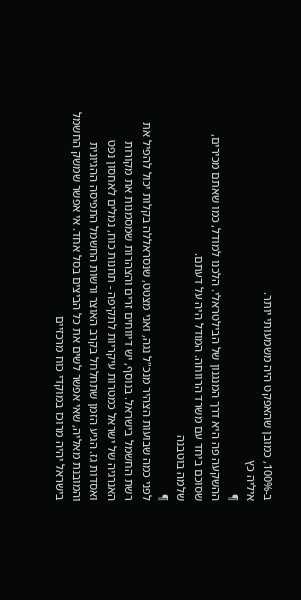ב-100%, כמובן שהאפקט היה משמעותי יותר.
איליה כץ
¶
ההשקעה פה היא דרך המנגנון של הבילטראלי. הלכנו למודל, כמו שאתם מכירים, שסוכם ביחד עם משרד הרווחה. המודל היה על דעתם.
שלמה בוטבנה
¶
לפני כמה שבועות הצהיר מנכ"ל נגה, ואני מצטט, שנסראללה בקלות יכול להפיל את רשת החשמל בישראל. בנוסף, יש דיווחים זרים והצהרות שמסמנות את מקורות האנרגיה של ישראל כמטרות עיקריות לתקיפה - תחנות כוח, נמלים לאחסון נפט ואסדות גז. הגיע הזמן שתחלחל בקרב האוצר ורשות החשמל התפיסה ההגיונית והמובנת מאליה, שאי אפשר לשים את כל הביצים בסל אחד. אי אפשר שמשק החשמל בישראל יהיה מרוכז במוקדי כוח מרכזיים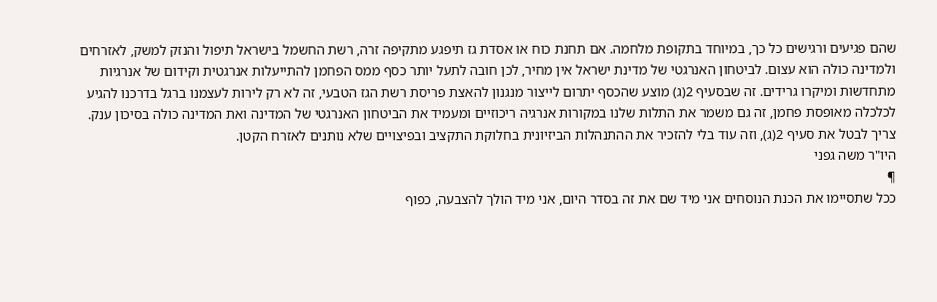שהם פגיעים ורגישים כל כך, במיוחד בתקופת מלחמה. אם תחנת כוח או אסדת גז תיפגע מתקיפה זרה, רשת החשמל בישראל תיפול והנזק למשק, לאזרחים ולמדינה כולה הוא עצום. לביטחון האנרגטי של מדינת ישראל אין מחיר, לכן חובה לתעל יותר כסף ממס הפחמן להתייעלות אנרגטית וקידום של אנרגיות מתחדשות ומיקרו גרידים. זה שבסעיף 2(ג) מוצע שהכסף יתרום לייצור מנגנון להאצת פריסת רשת הגז הטבעי, זה לא רק לירות לעצמנו ברגל בדרכנו להגיע לכלכלה מאופסת פחמן, זה גם משמר את התלות שלנו במקורות אנרגיה ריכוזיים ומעמיד את הביטחון האנרגטי של המדינה ואת המדינה כולה בסיכון ענק. צריך לבטל את סעיף 2(ג), וזה עוד בלי להזכיר את ההתנהלות הביזיונית בחלוקת התקציב ובפיצויים שלא נותנים לאזרח הקטן.
היו"ר משה גפני
¶
ככל שתסיימו את הכנת הנוסחים אני מיד שם את זה בסדר היום, אני מיד הולך להצבעה, כפוף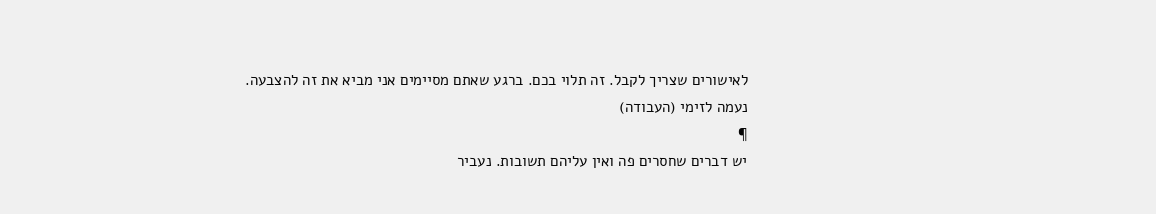לאישורים שצריך לקבל. זה תלוי בכם. ברגע שאתם מסיימים אני מביא את זה להצבעה.
נעמה לזימי (העבודה)
¶
יש דברים שחסרים פה ואין עליהם תשובות. נעביר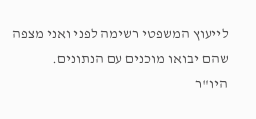לייעוץ המשפטי רשימה לפני ואני מצפה שהם יבואו מוכנים עם הנתונים.
היו"ר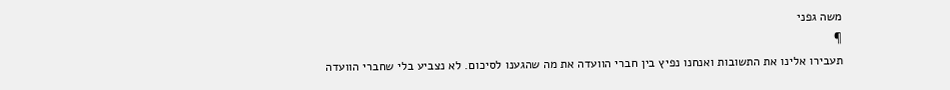משה גפני
¶
תעבירו אלינו את התשובות ואנחנו נפיץ בין חברי הוועדה את מה שהגענו לסיכום. לא נצביע בלי שחברי הוועדה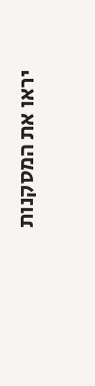יראו את המסקנות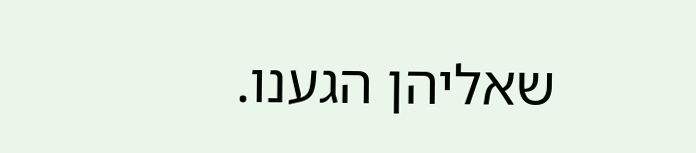שאליהן הגענו.